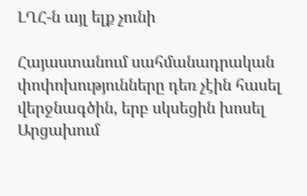ԼՂՀ-ն այլ ելք չունի

Հայաստանում սահմանադրական փոփոխությունները դեռ չէին հասել վերջնագծին, երբ սկսեցին խոսել Արցախում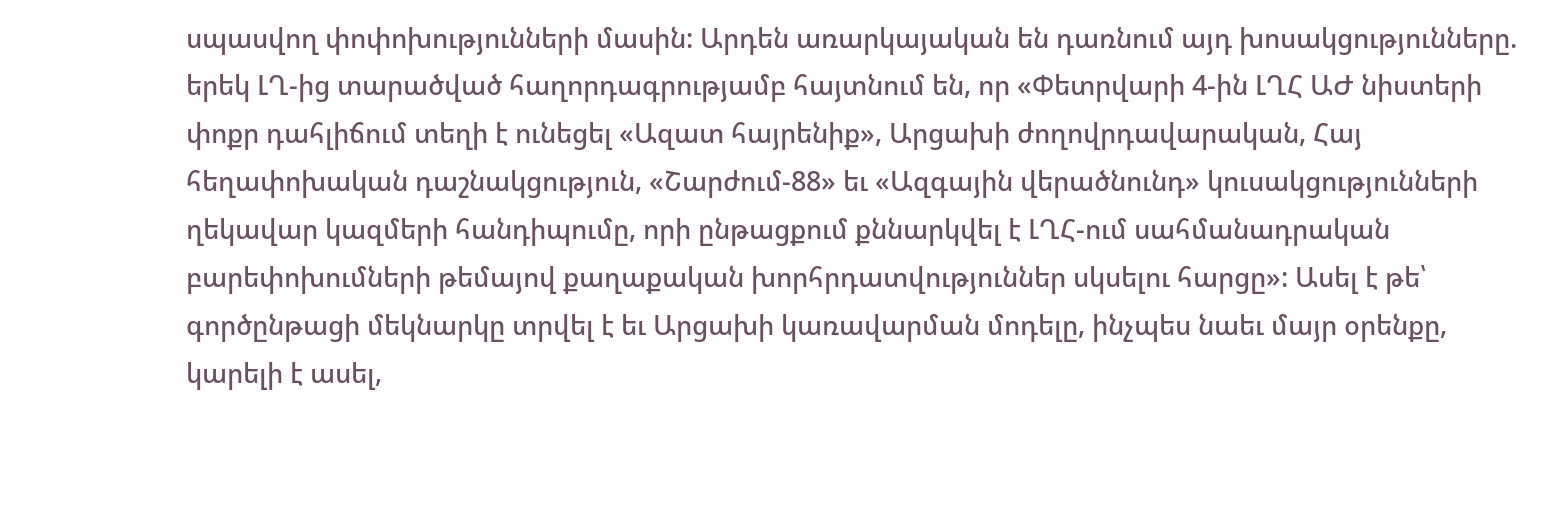սպասվող փոփոխությունների մասին: Արդեն առարկայական են դառնում այդ խոսակցությունները.  երեկ ԼՂ-ից տարածված հաղորդագրությամբ հայտնում են, որ «Փետրվարի 4-ին ԼՂՀ ԱԺ նիստերի փոքր դահլիճում տեղի է ունեցել «Ազատ հայրենիք», Արցախի ժողովրդավարական, Հայ հեղափոխական դաշնակցություն, «Շարժում-88» եւ «Ազգային վերածնունդ» կուսակցությունների ղեկավար կազմերի հանդիպումը, որի ընթացքում քննարկվել է ԼՂՀ-ում սահմանադրական բարեփոխումների թեմայով քաղաքական խորհրդատվություններ սկսելու հարցը»: Ասել է թե՝ գործընթացի մեկնարկը տրվել է եւ Արցախի կառավարման մոդելը, ինչպես նաեւ մայր օրենքը,  կարելի է ասել,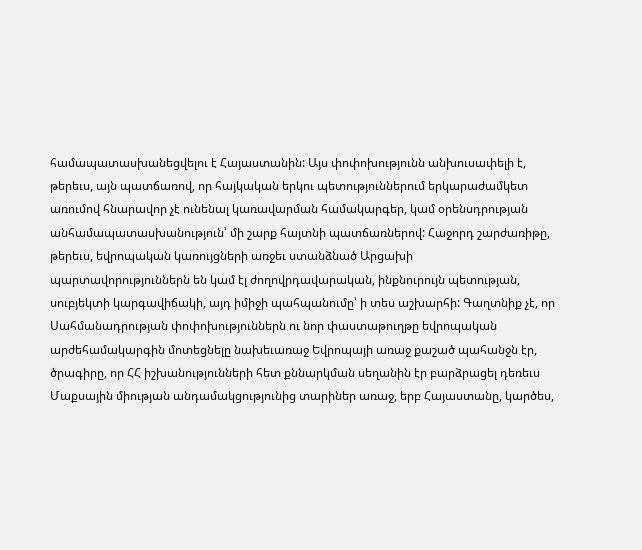համապատասխանեցվելու է Հայաստանին: Այս փոփոխությունն անխուսափելի է, թերեւս, այն պատճառով, որ հայկական երկու պետություններում երկարաժամկետ առումով հնարավոր չէ ունենալ կառավարման համակարգեր, կամ օրենսդրության անհամապատասխանություն՝ մի շարք հայտնի պատճառներով: Հաջորդ շարժառիթը, թերեւս, եվրոպական կառույցների առջեւ ստանձնած Արցախի պարտավորություններն են կամ էլ ժողովրդավարական, ինքնուրույն պետության, սուբյեկտի կարգավիճակի, այդ իմիջի պահպանումը՝ ի տես աշխարհի: Գաղտնիք չէ, որ Սահմանադրության փոփոխություններն ու նոր փաստաթուղթը եվրոպական արժեհամակարգին մոտեցնելը նախեւառաջ Եվրոպայի առաջ քաշած պահանջն էր, ծրագիրը, որ ՀՀ իշխանությունների հետ քննարկման սեղանին էր բարձրացել դեռեւս Մաքսային միության անդամակցությունից տարիներ առաջ, երբ Հայաստանը, կարծես,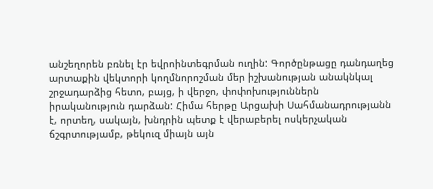անշեղորեն բռնել էր եվրոինտեգրման ուղին: Գործընթացը դանդաղեց արտաքին վեկտորի կողմնորոշման մեր իշխանության անակնկալ շրջադարձից հետո, բայց, ի վերջո, փոփոխություններն իրականություն դարձան: Հիմա հերթը Արցախի Սահմանադրությանն է, որտեղ, սակայն, խնդրին պետք է վերաբերել ոսկերչական ճշգրտությամբ, թեկուզ միայն այն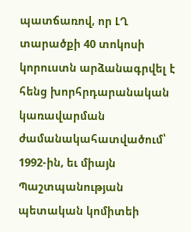պատճառով, որ ԼՂ տարածքի 40 տոկոսի կորուստն արձանագրվել է հենց խորհրդարանական կառավարման ժամանակահատվածում՝ 1992-ին, եւ միայն Պաշտպանության պետական կոմիտեի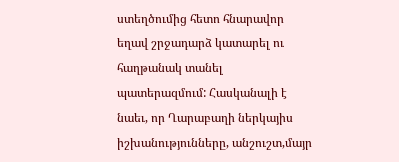ստեղծումից հետո հնարավոր եղավ շրջադարձ կատարել ու հաղթանակ տանել պատերազմում: Հասկանալի է նաեւ, որ Ղարաբաղի ներկայիս իշխանությունները, անշուշտ,մայր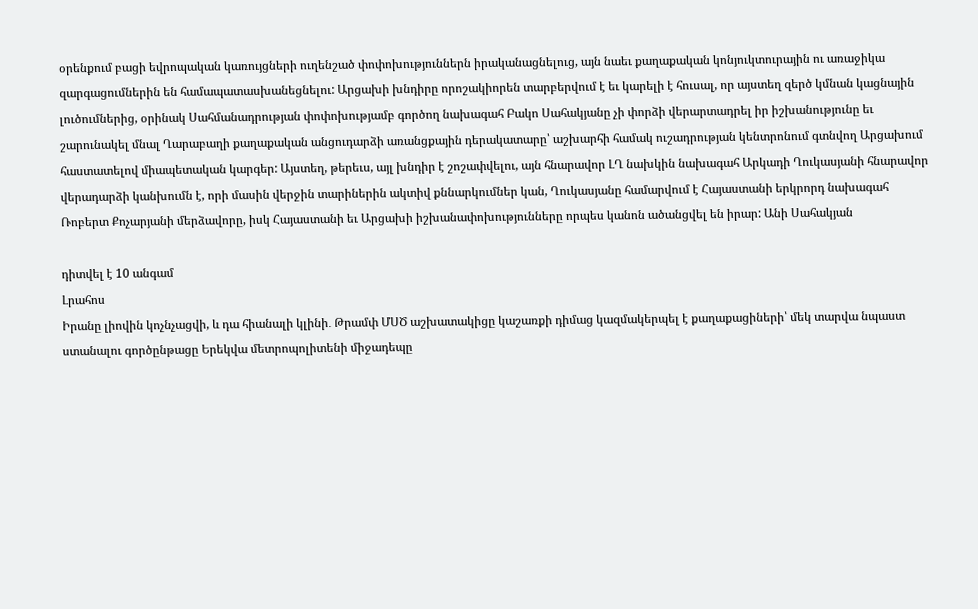օրենքում բացի եվրոպական կառույցների ուղենշած փոփոխություններն իրականացնելուց, այն նաեւ քաղաքական կոնյուկտուրային ու առաջիկա զարգացումներին են համապատասխանեցնելու: Արցախի խնդիրը որոշակիորեն տարբերվում է եւ կարելի է հուսալ, որ այստեղ զերծ կմնան կացնային լուծումներից, օրինակ Սահմանադրության փոփոխությամբ գործող նախագահ Բակո Սահակյանը չի փորձի վերարտադրել իր իշխանությունը եւ շարունակել մնալ Ղարաբաղի քաղաքական անցուդարձի առանցքային դերակատարը՝ աշխարհի համակ ուշադրության կենտրոնում գտնվող Արցախում հաստատելով միապետական կարգեր: Այստեղ, թերեւս, այլ խնդիր է շոշափվելու, այն հնարավոր ԼՂ նախկին նախագահ Արկադի Ղուկասյանի հնարավոր վերադարձի կանխումն է, որի մասին վերջին տարիներին ակտիվ քննարկումներ կան, Ղուկասյանը համարվում է Հայաստանի երկրորդ նախագահ Ռոբերտ Քոչարյանի մերձավորը, իսկ Հայաստանի եւ Արցախի իշխանափոխությունները որպես կանոն ածանցվել են իրար: Անի Սահակյան

դիտվել է 10 անգամ
Լրահոս
Իրանը լիովին կոչնչացվի, և դա հիանալի կլինի․ Թրամփ ՄՍԾ աշխատակիցը կաշառքի դիմաց կազմակերպել է քաղաքացիների՝ մեկ տարվա նպաստ ստանալու գործընթացը Երեկվա մետրոպոլիտենի միջադեպը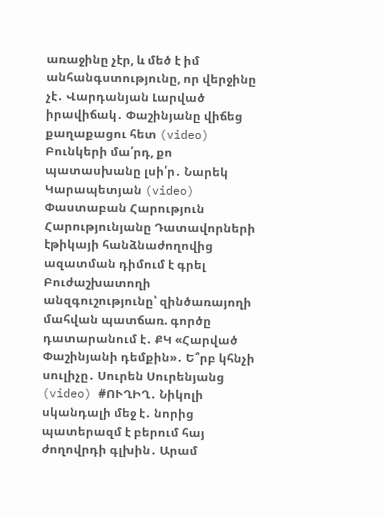առաջինը չէր, և մեծ է իմ անհանգստությունը, որ վերջինը չէ․ Վարդանյան Լարված իրավիճակ․ Փաշինյանը վիճեց քաղաքացու հետ (video) Բունկերի մա՛րդ, քո պատասխանը լսի՛ր․ Նարեկ Կարապետյան (video) Փաստաբան Հարություն Հարությունյանը Դատավորների էթիկայի հանձնաժողովից ազատման դիմում է գրել Բուժաշխատողի անզգուշությունը՝ զինծառայողի մահվան պատճառ. գործը դատարանում է․ ՔԿ «Հարված Փաշինյանի դեմքին»․ Ե՞րբ կհնչի սուլիչը․ Սուրեն Սուրենյանց (video) #ՈՒՂԻՂ․ Նիկոլի սկանդալի մեջ է․ նորից պատերազմ է բերում հայ ժողովրդի գլխին․ Արամ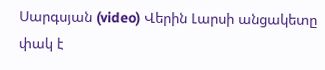Սարգսյան (video) Վերին Լարսի անցակետը փակ է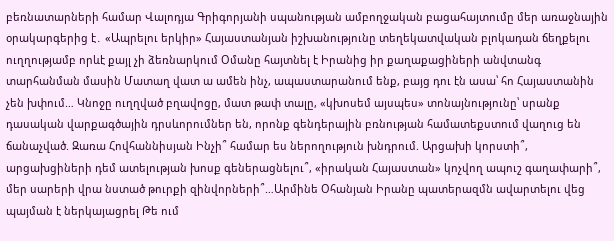բեռնատարների համար Վալոդյա Գրիգորյանի սպանության ամբողջական բացահայտումը մեր առաջնային օրակարգերից է․ «Ապրելու երկիր» Հայաստանյան իշխանությունը տեղեկատվական բլոկադան ճեղքելու ուղղությամբ որևէ քայլ չի ձեռնարկում Օմանը հայտնել է Իրանից իր քաղաքացիների անվտանգ տարհանման մասին Մատաղ վատ ա ամեն ինչ, ապաստարանում ենք, բայց դու էն ասա՝ հո Հայաստանին չեն խփում… Կնոջը ուղղված բղավոցը, մատ թափ տալը, «կխոսեմ այսպես» տոնայնությունը՝ սրանք դասական վարքագծային դրսևորումներ են, որոնք գենդերային բռնության համատեքստում վաղուց են ճանաչված. Զառա Հովհաննիսյան Ինչի՞ համար ես ներողություն խնդրում. Արցախի կորստի՞, արցախցիների դեմ ատելության խոսք գեներացնելու՞, «իրական Հայաստան» կոչվող ապուշ գաղափարի՞, մեր սարերի վրա նստած թուրքի զինվորների՞…Արմինե Օհանյան Իրանը պատերազմն ավարտելու վեց պայման է ներկայացրել Թե ում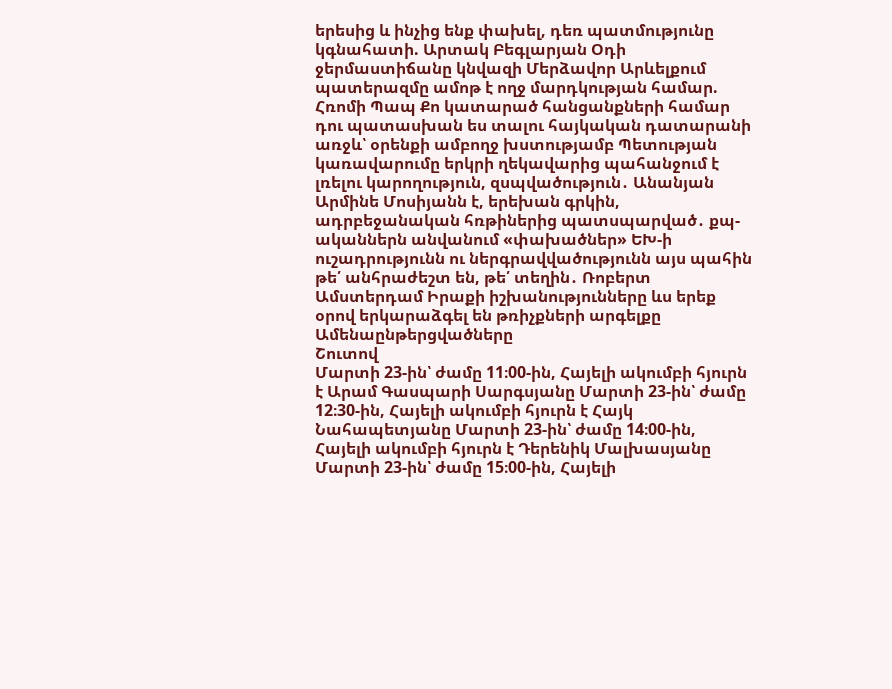երեսից և ինչից ենք փախել, դեռ պատմությունը կգնահատի. Արտակ Բեգլարյան Օդի ջերմաստիճանը կնվազի Մերձավոր Արևելքում պատերազմը ամոթ է ողջ մարդկության համար. Հռոմի Պապ Քո կատարած հանցանքների համար դու պատասխան ես տալու հայկական դատարանի առջև՝ օրենքի ամբողջ խստությամբ Պետության կառավարումը երկրի ղեկավարից պահանջում է լռելու կարողություն, զսպվածություն․ Անանյան Արմինե Մոսիյանն է, երեխան գրկին, ադրբեջանական հռթիներից պատսպարված․ քպ-ականներն անվանում «փախածներ» ԵԽ-ի ուշադրությունն ու ներգրավվածությունն այս պահին թե՛ անհրաժեշտ են, թե՛ տեղին․ Ռոբերտ Ամստերդամ Իրաքի իշխանությունները ևս երեք օրով երկարաձգել են թռիչքների արգելքը
Ամենաընթերցվածները
Շուտով
Մարտի 23-ին՝ ժամը 11։00-ին, Հայելի ակումբի հյուրն է Արամ Գասպարի Սարգսյանը Մարտի 23-ին՝ ժամը 12։30-ին, Հայելի ակումբի հյուրն է Հայկ Նահապետյանը Մարտի 23-ին՝ ժամը 14։00-ին, Հայելի ակումբի հյուրն է Դերենիկ Մալխասյանը Մարտի 23-ին՝ ժամը 15։00-ին, Հայելի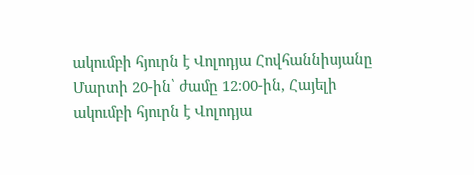ակումբի հյուրն է Վոլոդյա Հովհաննիսյանը Մարտի 20-ին՝ ժամը 12։00-ին, Հայելի ակումբի հյուրն է Վոլոդյա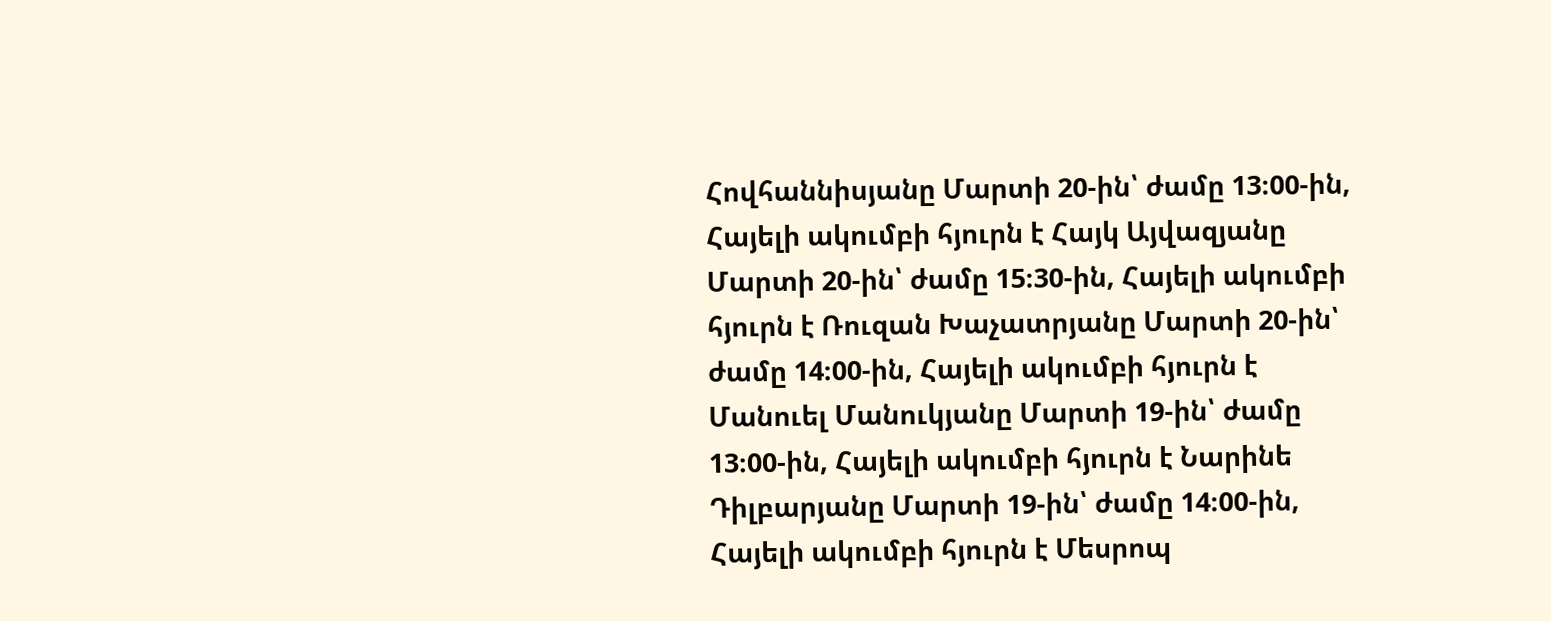Հովհաննիսյանը Մարտի 20-ին՝ ժամը 13։00-ին, Հայելի ակումբի հյուրն է Հայկ Այվազյանը Մարտի 20-ին՝ ժամը 15։30-ին, Հայելի ակումբի հյուրն է Ռուզան Խաչատրյանը Մարտի 20-ին՝ ժամը 14։00-ին, Հայելի ակումբի հյուրն է Մանուել Մանուկյանը Մարտի 19-ին՝ ժամը 13։00-ին, Հայելի ակումբի հյուրն է Նարինե Դիլբարյանը Մարտի 19-ին՝ ժամը 14։00-ին, Հայելի ակումբի հյուրն է Մեսրոպ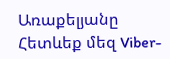Առաքելյանը
Հետևեք մեզ Viber-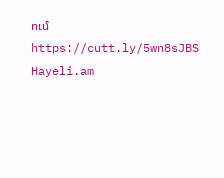ում https://cutt.ly/5wn8sJBS
Hayeli.am